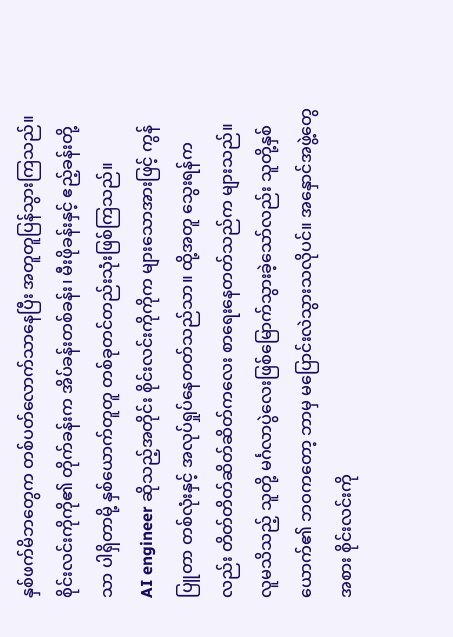နှစ်ဖက်မိဘတွေက တစ်ပတ်လောက်သာနေပြီး အတူတူပြန်သွားကြသည်။ စိုင်းလင်းကိုကို၏ တိုက်ခန်းက အိပ်ခန်းတစ်ခန်း၊ မီးဖိုခန်းနှင့် ဧည့်ခန်းတို့သာ ပါရှိတာမို့ နှစ်ယောက်တူတူ တစ်ခုတင်တည်းသုံးဖြစ်ကြသည်။
AI engineer ဆိုသည့်အတိုင်း စိုင်းလင်းကိုကိုက များသောအားဖြင့် ကွန်ပြူတာ တစ်လုံးနှင့် အလုပ်ရှုပ်နေတတ်သည်သာ။ ထို့အတူ သွေးရန်ကလည်း တိတ်တိတ်ဆိတ်ဆိတ်ကလေး စာရေးနေတတ်သည်က များသည်။
လူမသိသည့် သူတို့ မင်္ဂလာပွဲလေးဖြစ်မြောက်သွားခဲ့သော်လည်း သူတို့နှစ်ယောက်၏ ဘဝကတော့ ဘာမှ မပြောင်းလဲသွားသလိုပင်။ အနှောင်အဖွဲ့တွေအစား စိုင်းလင်းကို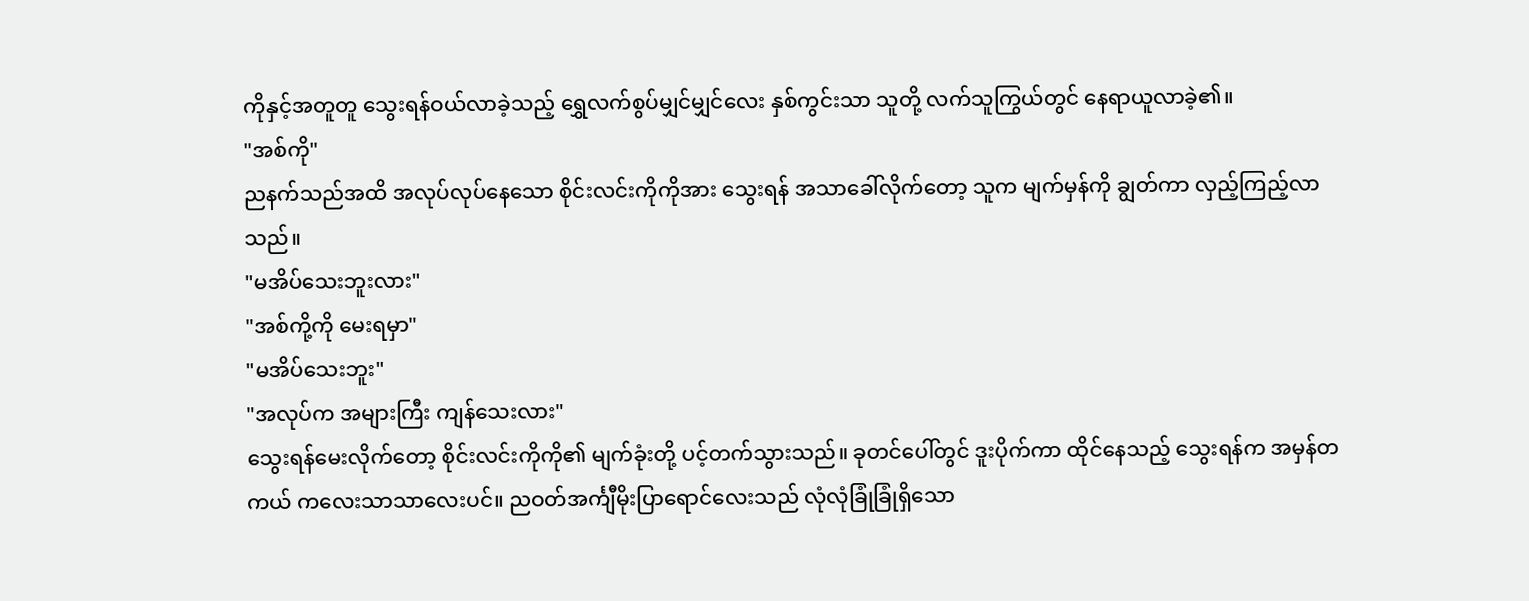ကိုနှင့်အတူတူ သွေးရန်ဝယ်လာခဲ့သည့် ရွှေလက်စွပ်မျှင်မျှင်လေး နှစ်ကွင်းသာ သူတို့ လက်သူကြွယ်တွင် နေရာယူလာခဲ့၏။
"အစ်ကို"
ညနက်သည်အထိ အလုပ်လုပ်နေသော စိုင်းလင်းကိုကိုအား သွေးရန် အသာခေါ်လိုက်တော့ သူက မျက်မှန်ကို ချွတ်ကာ လှည့်ကြည့်လာသည်။
"မအိပ်သေးဘူးလား"
"အစ်ကို့ကို မေးရမှာ"
"မအိပ်သေးဘူး"
"အလုပ်က အများကြီး ကျန်သေးလား"
သွေးရန်မေးလိုက်တော့ စိုင်းလင်းကိုကို၏ မျက်ခုံးတို့ ပင့်တက်သွားသည်။ ခုတင်ပေါ်တွင် ဒူးပိုက်ကာ ထိုင်နေသည့် သွေးရန်က အမှန်တကယ် ကလေးသာသာလေးပင်။ ညဝတ်အင်္ကျီမိုးပြာရောင်လေးသည် လုံလုံခြုံခြုံရှိသော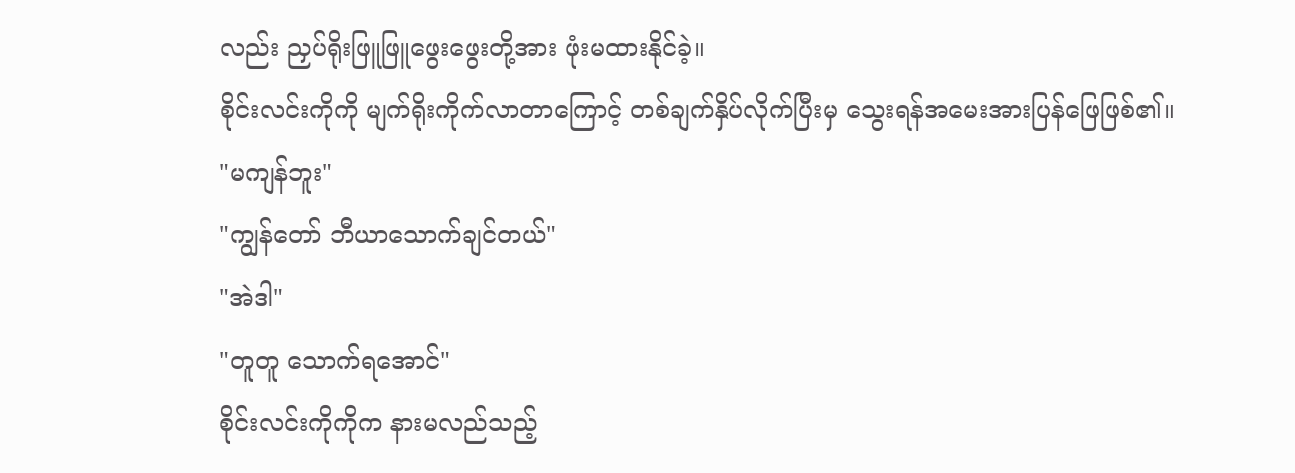လည်း ညှပ်ရိုးဖြူဖြူဖွေးဖွေးတို့အား ဖုံးမထားနိုင်ခဲ့။
စိုင်းလင်းကိုကို မျက်ရိုးကိုက်လာတာကြောင့် တစ်ချက်နှိပ်လိုက်ပြီးမှ သွေးရန်အမေးအားပြန်ဖြေဖြစ်၏။
"မကျန်ဘူး"
"ကျွန်တော် ဘီယာသောက်ချင်တယ်"
"အဲဒါ"
"တူတူ သောက်ရအောင်"
စိုင်းလင်းကိုကိုက နားမလည်သည့်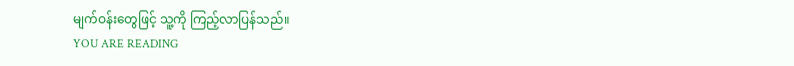မျက်ဝန်းတွေဖြင့် သူ့ကို ကြည့်လာပြန်သည်။
YOU ARE READING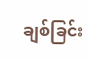ချစ်ခြင်း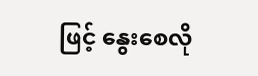ဖြင့် နွေးစေလို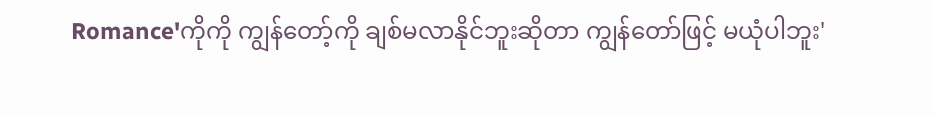Romance'ကိုကို ကျွန်တော့်ကို ချစ်မလာနိုင်ဘူးဆိုတာ ကျွန်တော်ဖြင့် မယုံပါဘူး'